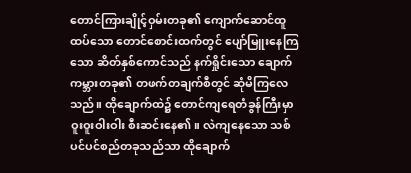တောင်ကြားချိုင့်ဝှမ်းတခု၏ ကျောက်ဆောင်ထူထပ်သော တောင်စောင်းထက်တွင် ပျော်မြူးနေကြသော ဆိတ်နှစ်ကောင်သည် နက်ရှိုင်းသော ချောက်ကမ္ဘားတခု၏ တဖက်တချက်စီတွင် ဆုံမိကြလေသည်။ ထိုချောက်ထဲ၌ တောင်ကျရေတံခွန်ကြီးမှာ ဝူးဝူးဝါးဝါး စီးဆင်းနေ၏။ လဲကျနေသော သစ်ပင်ပင်စည်တခုသည်သာ ထိုချောက်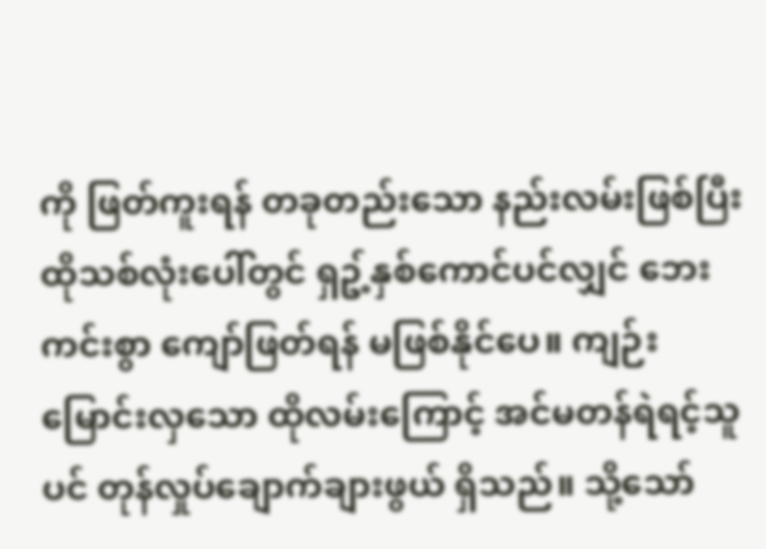ကို ဖြတ်ကူးရန် တခုတည်းသော နည်းလမ်းဖြစ်ပြီး ထိုသစ်လုံးပေါ်တွင် ရှဥ့်နှစ်ကောင်ပင်လျှင် ဘေးကင်းစွာ ကျော်ဖြတ်ရန် မဖြစ်နိုင်ပေ။ ကျဉ်းမြောင်းလှသော ထိုလမ်းကြောင့် အင်မတန်ရဲရင့်သူပင် တုန်လှုပ်ချောက်ချားဖွယ် ရှိသည်။ သို့သော်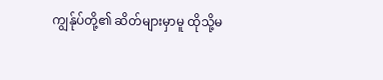ကျွန်ုပ်တို့၏ ဆိတ်များမှာမူ ထိုသို့မ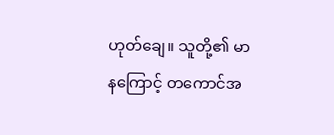ဟုတ်ချေ။ သူတို့၏ မာနကြောင့် တကောင်အ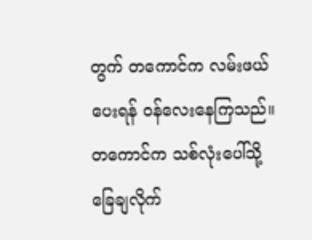တွက် တကောင်က လမ်းဖယ်ပေးရန် ဝန်လေးနေကြသည်။
တကောင်က သစ်လုံးပေါ်သို့ ခြေချလိုက်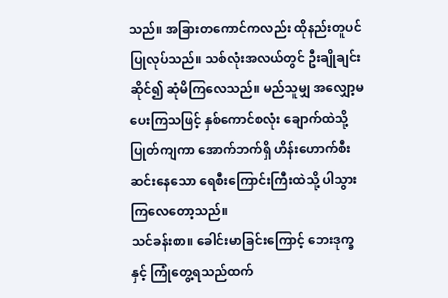သည်။ အခြားတကောင်ကလည်း ထိုနည်းတူပင် ပြုလုပ်သည်။ သစ်လုံးအလယ်တွင် ဦးချိုချင်းဆိုင်၍ ဆုံမိကြလေသည်။ မည်သူမျှ အလျှော့မပေးကြသဖြင့် နှစ်ကောင်စလုံး ချောက်ထဲသို့ ပြုတ်ကျကာ အောက်ဘက်ရှိ ဟိန်းဟောက်စီးဆင်းနေသော ရေစီးကြောင်းကြီးထဲသို့ ပါသွားကြလေတော့သည်။
သင်ခန်းစာ။ ခေါင်းမာခြင်းကြောင့် ဘေးဒုက္ခနှင့် ကြုံတွေ့ရသည်ထက်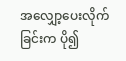အလျှော့ပေးလိုက်ခြင်းက ပို၍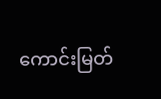ကောင်းမြတ်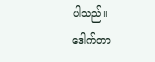ပါသည်။
ဒေါက်တာ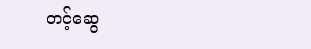တင့်ဆွေ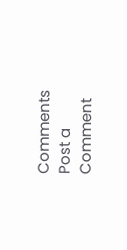Comments
Post a Comment